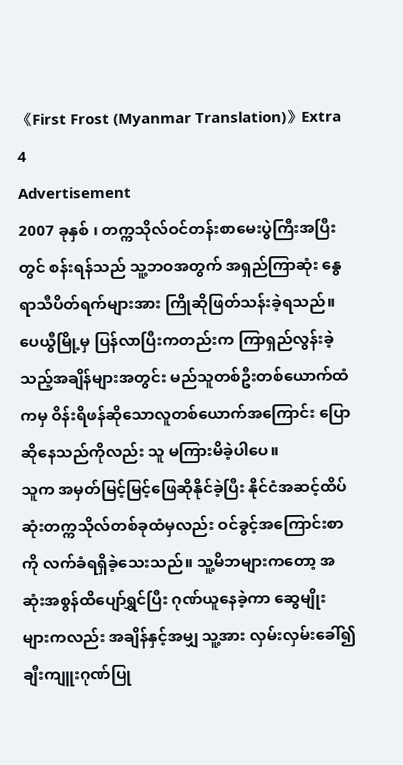《First Frost (Myanmar Translation)》Extra 4
Advertisement
2007 ခုနှစ် ၊ တက္ကသိုလ်ဝင်တန်းစာမေးပွဲကြီးအပြီးတွင် စန်းရန်သည် သူ့ဘဝအတွက် အရှည်ကြာဆုံး နွေရာသီပိတ်ရက်များအား ကြိုဆိုဖြတ်သန်းခဲ့ရသည်။ ပေယွီမြို့မှ ပြန်လာပြီးကတည်းက ကြာရှည်လွန်းခဲ့သည့်အချိန်များအတွင်း မည်သူတစ်ဦးတစ်ယောက်ထံကမှ ဝိန်းရိဖန်ဆိုသောလူတစ်ယောက်အကြောင်း ပြောဆိုနေသည်ကိုလည်း သူ မကြားမိခဲ့ပါပေ။
သူက အမှတ်မြင့်မြင့်ဖြေဆိုနိုင်ခဲ့ပြီး နိုင်ငံအဆင့်ထိပ်ဆုံးတက္ကသိုလ်တစ်ခုထံမှလည်း ဝင်ခွင့်အကြောင်းစာကို လက်ခံရရှိခဲ့သေးသည်။ သူ့မိဘများကတော့ အဆုံးအစွန်ထိပျော်ရွှင်ပြီး ဂုဏ်ယူနေခဲ့ကာ ဆွေမျိုးများကလည်း အချိန်နှင့်အမျှ သူ့အား လှမ်းလှမ်းခေါ်၍ ချီးကျူးဂုဏ်ပြု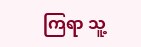ကြရာ သူ့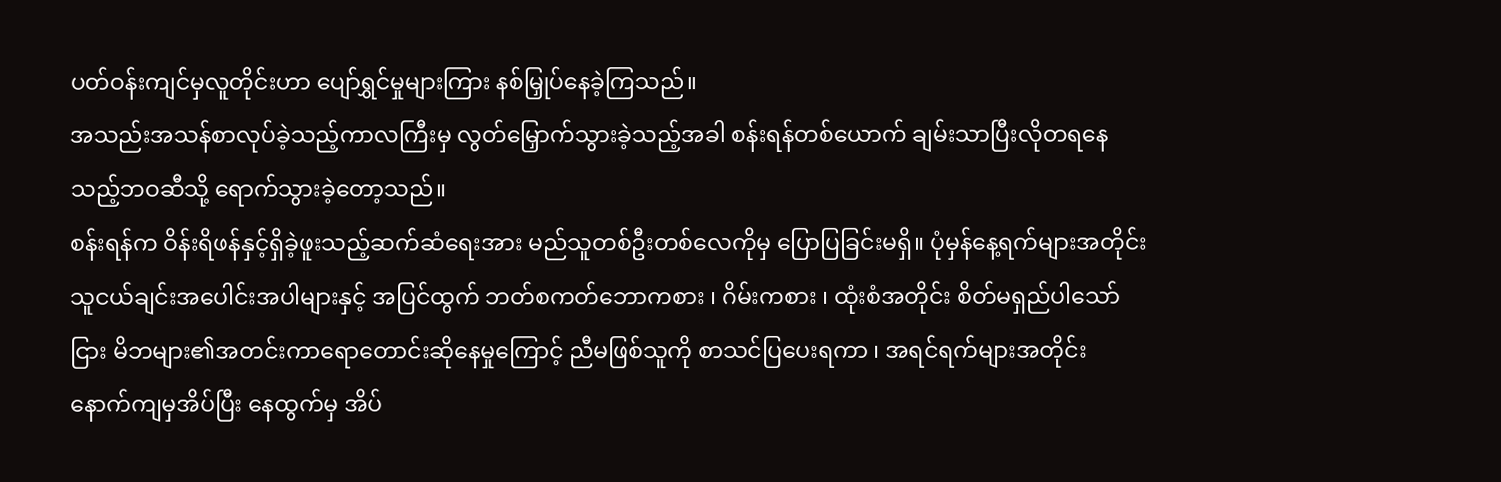ပတ်ဝန်းကျင်မှလူတိုင်းဟာ ပျော်ရွှင်မှုများကြား နစ်မြှုပ်နေခဲ့ကြသည်။
အသည်းအသန်စာလုပ်ခဲ့သည့်ကာလကြီးမှ လွတ်မြှောက်သွားခဲ့သည့်အခါ စန်းရန်တစ်ယောက် ချမ်းသာပြီးလိုတရနေသည့်ဘဝဆီသို့ ရောက်သွားခဲ့တော့သည်။
စန်းရန်က ဝိန်းရိဖန်နှင့်ရှိခဲ့ဖူးသည့်ဆက်ဆံရေးအား မည်သူတစ်ဦးတစ်လေကိုမှ ပြောပြခြင်းမရှိ။ ပုံမှန်နေ့ရက်များအတိုင်း သူငယ်ချင်းအပေါင်းအပါများနှင့် အပြင်ထွက် ဘတ်စကတ်ဘောကစား ၊ ဂိမ်းကစား ၊ ထုံးစံအတိုင်း စိတ်မရှည်ပါသော်ငြား မိဘများ၏အတင်းကာရောတောင်းဆိုနေမှုကြောင့် ညီမဖြစ်သူကို စာသင်ပြပေးရကာ ၊ အရင်ရက်များအတိုင်း နောက်ကျမှအိပ်ပြီး နေထွက်မှ အိပ်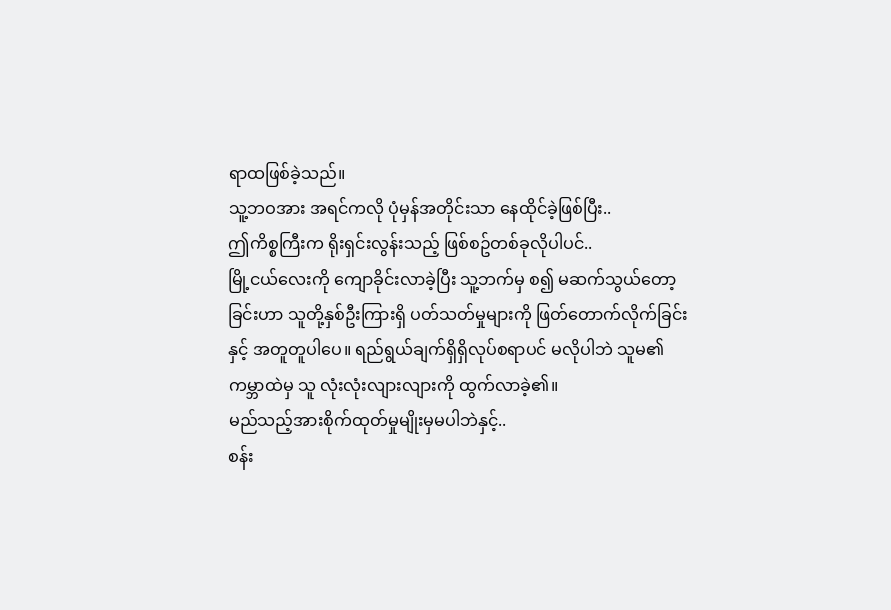ရာထဖြစ်ခဲ့သည်။
သူ့ဘဝအား အရင်ကလို ပုံမှန်အတိုင်းသာ နေထိုင်ခဲ့ဖြစ်ပြီး..
ဤကိစ္စကြီးက ရိုးရှင်းလွန်းသည့် ဖြစ်စဥ်တစ်ခုလိုပါပင်..
မြို့ငယ်လေးကို ကျောခိုင်းလာခဲ့ပြီး သူ့ဘက်မှ စ၍ မဆက်သွယ်တော့ခြင်းဟာ သူတို့နှစ်ဦးကြားရှိ ပတ်သတ်မှုများကို ဖြတ်တောက်လိုက်ခြင်းနှင့် အတူတူပါပေ။ ရည်ရွယ်ချက်ရှိရှိလုပ်စရာပင် မလိုပါဘဲ သူမ၏ကမ္ဘာထဲမှ သူ လုံးလုံးလျားလျားကို ထွက်လာခဲ့၏။
မည်သည့်အားစိုက်ထုတ်မှုမျိုးမှမပါဘဲနှင့်..
စန်း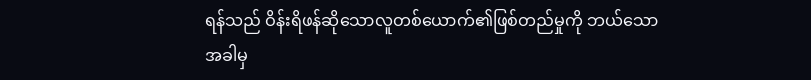ရန်သည် ဝိန်းရိဖန်ဆိုသောလူတစ်ယောက်၏ဖြစ်တည်မှုကို ဘယ်သောအခါမှ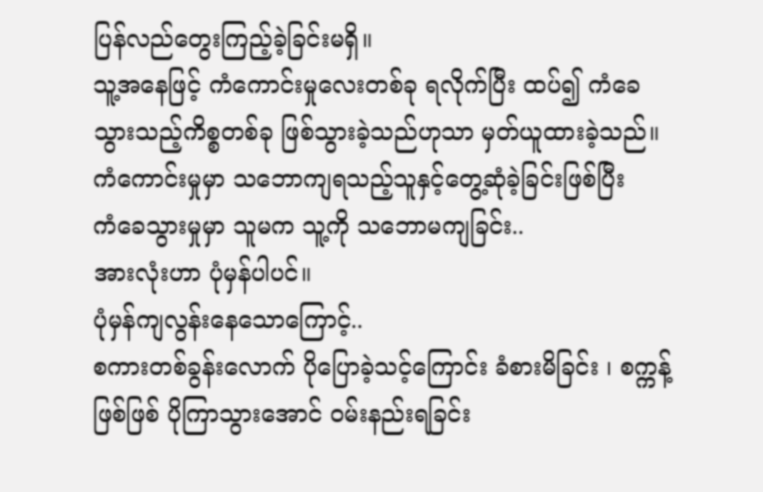ပြန်လည်တွေးကြည့်ခဲ့ခြင်းမရှိ။
သူ့အနေဖြင့် ကံကောင်းမှုလေးတစ်ခု ရလိုက်ပြီး ထပ်၍ ကံခေသွားသည့်ကိစ္စတစ်ခု ဖြစ်သွားခဲ့သည်ဟုသာ မှတ်ယူထားခဲ့သည်။
ကံကောင်းမှုမှာ သဘောကျရသည့်သူနှင့်တွေ့ဆုံခဲ့ခြင်းဖြစ်ပြီး
ကံခေသွားမှုမှာ သူမက သူ့ကို သဘောမကျခြင်း..
အားလုံးဟာ ပုံမှန်ပါပင်။
ပုံမှန်ကျလွန်းနေသောကြောင့်..
စကားတစ်ခွန်းလောက် ပိုပြောခဲ့သင့်ကြောင်း ခံစားမိခြင်း ၊ စက္ကန့်ဖြစ်ဖြစ် ပိုကြာသွားအောင် ဝမ်းနည်းရခြင်း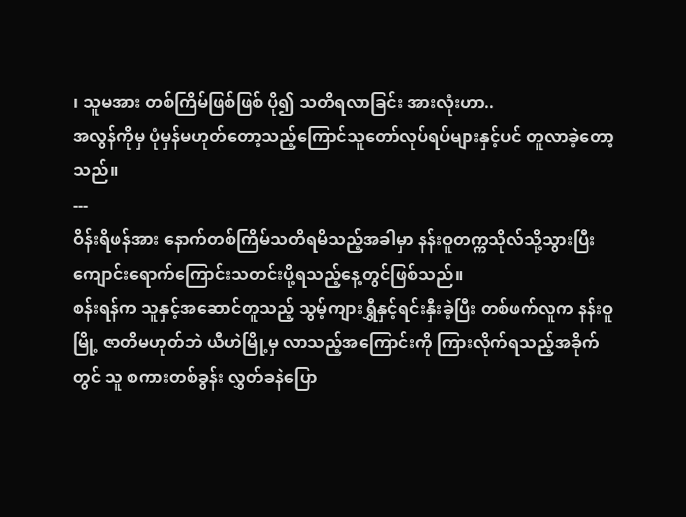၊ သူမအား တစ်ကြိမ်ဖြစ်ဖြစ် ပို၍ သတိရလာခြင်း အားလုံးဟာ..
အလွန်ကိုမှ ပုံမှန်မဟုတ်တော့သည့်ကြောင်သူတော်လုပ်ရပ်များနှင့်ပင် တူလာခဲ့တော့သည်။
---
ဝိန်းရိဖန်အား နောက်တစ်ကြိမ်သတိရမိသည့်အခါမှာ နန်းဝူတက္ကသိုလ်သို့သွားပြီး ကျောင်းရောက်ကြောင်းသတင်းပို့ရသည့်နေ့တွင်ဖြစ်သည်။
စန်းရန်က သူနှင့်အဆောင်တူသည့် သွမ့်ကျားရွှီနှင့်ရင်းနှီးခဲ့ပြီး တစ်ဖက်လူက နန်းဝူမြို့ ဇာတိမဟုတ်ဘဲ ယီဟဲမြို့မှ လာသည့်အကြောင်းကို ကြားလိုက်ရသည့်အခိုက်တွင် သူ စကားတစ်ခွန်း လွှတ်ခနဲပြော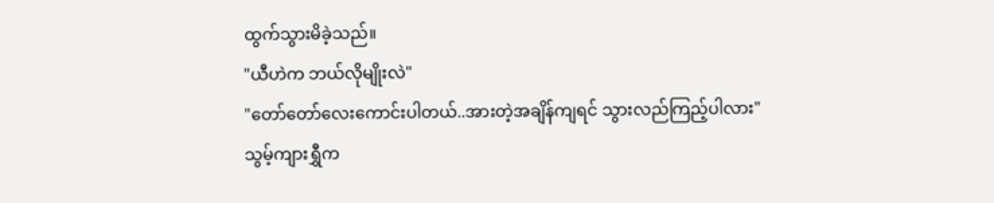ထွက်သွားမိခဲ့သည်။
"ယီဟဲက ဘယ်လိုမျိုးလဲ"
"တော်တော်လေးကောင်းပါတယ်..အားတဲ့အချိန်ကျရင် သွားလည်ကြည့်ပါလား"
သွမ့်ကျားရွှီက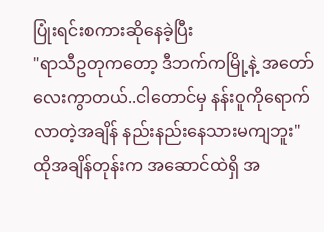ပြုံးရင်းစကားဆိုနေခဲ့ပြီး
"ရာသီဥတုကတော့ ဒီဘက်ကမြို့နဲ့ အတော်လေးကွာတယ်..ငါတောင်မှ နန်းဝူကိုရောက်လာတဲ့အချိန် နည်းနည်းနေသားမကျဘူး"
ထိုအချိန်တုန်းက အဆောင်ထဲရှိ အ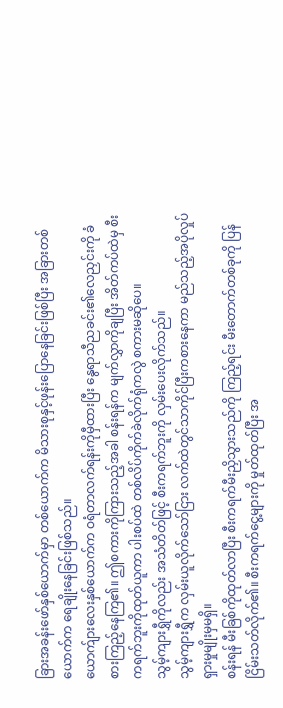ခြားအခန်းဖော်နှစ်ယောက်မှာ တစ်ယောက်က မိသားစုနှင့်ဖုန်းပြောနေခြင်းဖြစ်ပြီး အခြားတစ်ယောက်က ရေချိုးနေခြင်းဖြစ်သည်။
ယောက်ျားလေးနှစ်ယောက်က ဝရံတာလက်ရန်းကိုမှီထားပြီး နွေရာသီညခင်း၏လေညှင်းကို ခံစားကြည့်နေကြ၏။ ဤစကားကိုကြားသည့်အခါ စန်းရန်က မျက်လွှာကိုချပြီး အိတ်ကပ်ထဲမှ စီးကရက်ဘူးကိုထုတ်ယူကာ ပါးစပ်ထဲ တစ်လိပ်ကိုက်ခဲလိုက်ရုံကလွဲ စကားမဆိုပေ။
သွမ့်ကျားရွှီကိုလည်း အသံတိတ်ဖြင့် စီးကရက်ဘူးကို လှမ်းပေးလိုက်သည်။
သွမ့်ကျားရွှီက လှမ်းယူလိုက်သော်ငြား လက်ထဲတွင်သာကိုင်ပြီးကစားနေကာ မည်သည့်အပိုလှုပ်ရှားမှုမျိုးမှမရှိ။
စန်းရန် မီးခြစ်ကိုထုတ်လာပြီး စီးကရက်မီးညှိသွားသည်ကို ကြည့်ရင်း မီးတောက်တစ်ခုကို ပြန်ငြိမ်းသတ်လိုက်၏။ စီးကရက်ငွေ့များကို မှုတ်ထုတ်ပြီး အ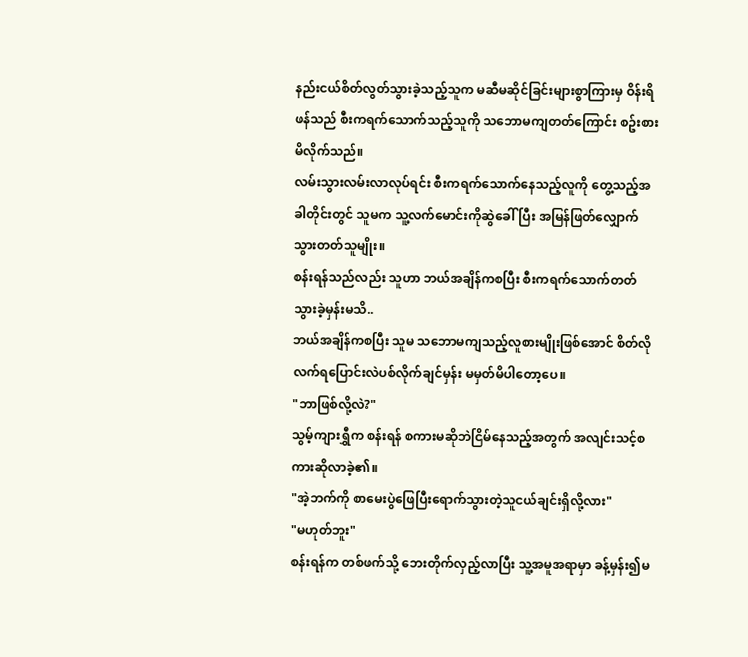နည်းငယ်စိတ်လွတ်သွားခဲ့သည့်သူက မဆီမဆိုင်ခြင်းများစွာကြားမှ ဝိန်းရိဖန်သည် စီးကရက်သောက်သည့်သူကို သဘောမကျတတ်ကြောင်း စဥ်းစားမိလိုက်သည်။
လမ်းသွားလမ်းလာလုပ်ရင်း စီးကရက်သောက်နေသည့်လူကို တွေ့သည့်အခါတိုင်းတွင် သူမက သူ့လက်မောင်းကိုဆွဲခေါ်ပြီး အမြန်ဖြတ်လျှောက်သွားတတ်သူမျိုး။
စန်းရန်သည်လည်း သူဟာ ဘယ်အချိန်ကစပြီး စီးကရက်သောက်တတ်သွားခဲ့မှန်းမသိ..
ဘယ်အချိန်ကစပြီး သူမ သဘောမကျသည့်လူစားမျိုးဖြစ်အောင် စိတ်လိုလက်ရပြောင်းလဲပစ်လိုက်ချင်မှန်း မမှတ်မိပါတော့ပေ။
"ဘာဖြစ်လို့လဲ?"
သွမ့်ကျားရွှီက စန်းရန် စကားမဆိုဘဲငြိမ်နေသည့်အတွက် အလျင်းသင့်စကားဆိုလာခဲ့၏။
"အဲ့ဘက်ကို စာမေးပွဲဖြေပြီးရောက်သွားတဲ့သူငယ်ချင်းရှိလို့လား"
"မဟုတ်ဘူး"
စန်းရန်က တစ်ဖက်သို့ ဘေးတိုက်လှည့်လာပြီး သူ့အမူအရာမှာ ခန့်မှန်း၍မ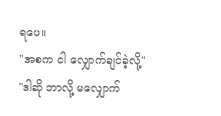ရပေ။
"အစက ငါ လျှောက်ချင်ခဲ့လို့"
"ဒါဆို ဘာလို့ မလျှောက်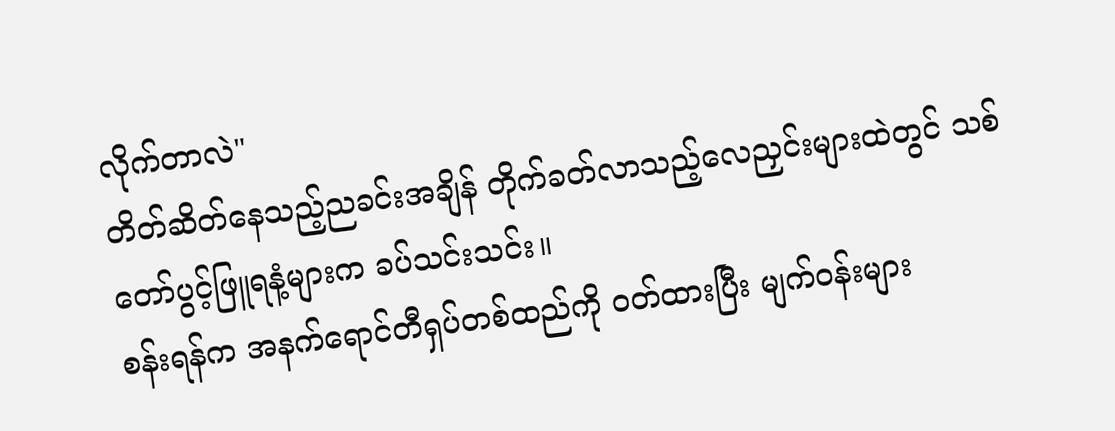လိုက်တာလဲ"
တိတ်ဆိတ်နေသည့်ညခင်းအချိန် တိုက်ခတ်လာသည့်လေညှင်းများထဲတွင် သစ်တော်ပွင့်ဖြူရနံ့များက ခပ်သင်းသင်း။
စန်းရန်က အနက်ရောင်တီရှပ်တစ်ထည်ကို ဝတ်ထားပြီး မျက်ဝန်းများ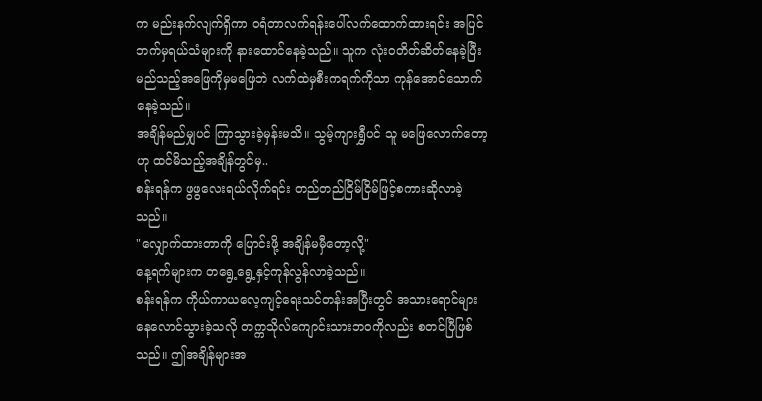က မည်းနက်လျက်ရှိကာ ဝရံတာလက်ရန်းပေါ်လက်ထောက်ထားရင်း အပြင်ဘက်မှရယ်သံများကို နားထောင်နေခဲ့သည်။ သူက လုံးဝတိတ်ဆိတ်နေခဲ့ပြီး မည်သည့်အဖြေကိုမှမဖြေဘဲ လက်ထဲမှစီးကရက်ကိုသာ ကုန်အောင်သောက်နေခဲ့သည်။
အချိန်မည်မျှပင် ကြာသွားခဲ့မှန်းမသိ။ သွမ့်ကျားရွှီပင် သူ မဖြေလောက်တော့ဟု ထင်မိသည့်အချိန်တွင်မှ..
စန်းရန်က ဖွဖွလေးရယ်လိုက်ရင်း တည်တည်ငြိမ်ငြိမ်ဖြင့်စကားဆိုလာခဲ့သည်။
"လျှောက်ထားတာကို ပြောင်းဖို့ အချိန်မမှီတော့လို့"
နေ့ရက်များက တရွေ့ရွေ့နှင့်ကုန်လွန်လာခဲ့သည်။
စန်းရန်က ကိုယ်ကာယလေ့ကျင့်ရေးသင်တန်းအပြီးတွင် အသားရောင်များ နေလောင်သွားခဲ့သလို တက္ကသိုလ်ကျောင်းသားဘဝကိုလည်း စတင်ပြီဖြစ်သည်။ ဤအချိန်များအ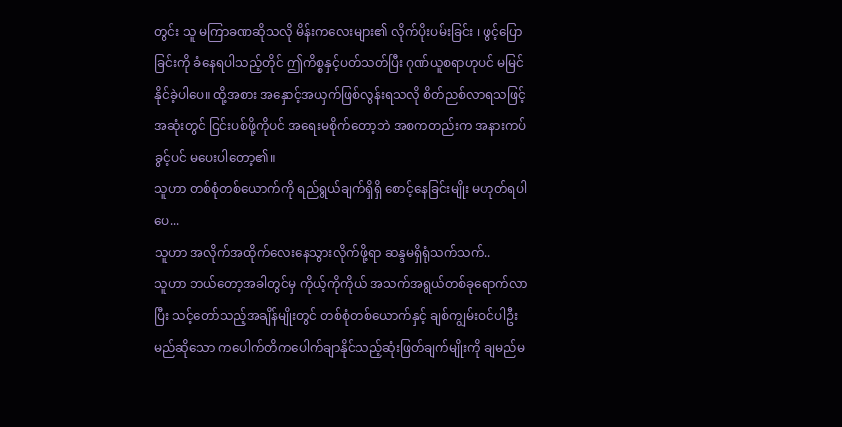တွင်း သူ မကြာခဏဆိုသလို မိန်းကလေးများ၏ လိုက်ပိုးပမ်းခြင်း ၊ ဖွင့်ပြောခြင်းကို ခံနေရပါသည့်တိုင် ဤကိစ္စနှင့်ပတ်သတ်ပြီး ဂုဏ်ယူစရာဟုပင် မမြင်နိုင်ခဲ့ပါပေ။ ထို့အစား အနှောင့်အယှက်ဖြစ်လွန်းရသလို စိတ်ညစ်လာရသဖြင့် အဆုံးတွင် ငြင်းပစ်ဖို့ကိုပင် အရေးမစိုက်တော့ဘဲ အစကတည်းက အနားကပ်ခွင့်ပင် မပေးပါတော့၏။
သူဟာ တစ်စုံတစ်ယောက်ကို ရည်ရွယ်ချက်ရှိရှိ စောင့်နေခြင်းမျိုး မဟုတ်ရပါပေ...
သူဟာ အလိုက်အထိုက်လေးနေသွားလိုက်ဖို့ရာ ဆန္ဒမရှိရုံသက်သက်..
သူဟာ ဘယ်တော့အခါတွင်မှ ကိုယ့်ကိုကိုယ် အသက်အရွယ်တစ်ခုရောက်လာပြီး သင့်တော်သည့်အချိန်မျိုးတွင် တစ်စုံတစ်ယောက်နှင့် ချစ်ကျွမ်းဝင်ပါဦးမည်ဆိုသော ကပေါက်တိကပေါက်ချာနိုင်သည့်ဆုံးဖြတ်ချက်မျိုးကို ချမည်မ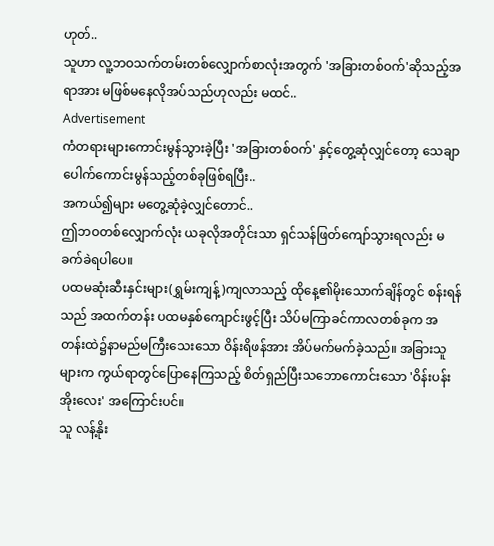ဟုတ်..
သူဟာ လူ့ဘဝသက်တမ်းတစ်လျှောက်စာလုံးအတွက် 'အခြားတစ်ဝက်'ဆိုသည့်အရာအား မဖြစ်မနေလိုအပ်သည်ဟုလည်း မထင်..
Advertisement
ကံတရားများကောင်းမွန်သွားခဲ့ပြီး 'အခြားတစ်ဝက်' နှင့်တွေ့ဆုံလျှင်တော့ သေချာပေါက်ကောင်းမွန်သည့်တစ်ခုဖြစ်ရပြီး..
အကယ်၍များ မတွေ့ဆုံခဲ့လျှင်တောင်..
ဤဘဝတစ်လျှောက်လုံး ယခုလိုအတိုင်းသာ ရှင်သန်ဖြတ်ကျော်သွားရလည်း မခက်ခဲရပါပေ။
ပထမဆုံးဆီးနှင်းများ(ရွှမ်းကျန့်)ကျလာသည့် ထိုနေ့၏မိုးသောက်ချိန်တွင် စန်းရန်သည် အထက်တန်း ပထမနှစ်ကျောင်းဖွင့်ပြီး သိပ်မကြာခင်ကာလတစ်ခုက အတန်းထဲ၌နာမည်မကြီးသေးသော ဝိန်းရိဖန်အား အိပ်မက်မက်ခဲ့သည်။ အခြားသူများက ကွယ်ရာတွင်ပြောနေကြသည့် စိတ်ရှည်ပြီးသဘောကောင်းသော 'ဝိန်းပန်းအိုးလေး' အကြောင်းပင်။
သူ လန့်နိုး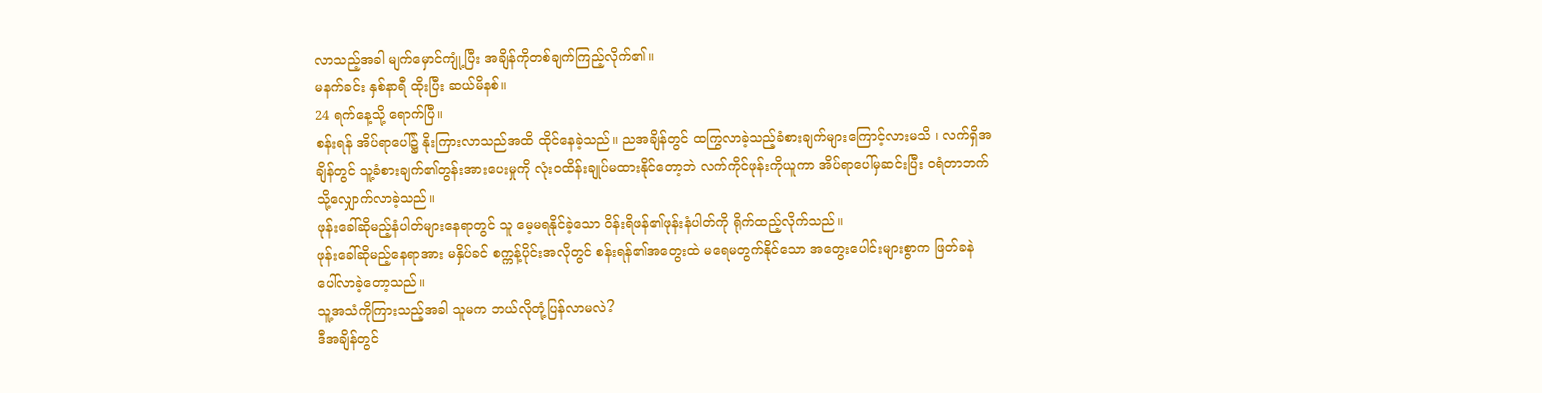လာသည့်အခါ မျက်မှောင်ကျုံ့ပြီး အချိန်ကိုတစ်ချက်ကြည့်လိုက်၏။
မနက်ခင်း နှစ်နာရီ ထိုးပြီး ဆယ်မိနစ်။
24 ရက်နေ့သို့ ရောက်ပြီ။
စန်းရန် အိပ်ရာပေါ်၌ နိုးကြားလာသည်အထိ ထိုင်နေခဲ့သည်။ ညအချိန်တွင် ထကြွလာခဲ့သည့်ခံစားချက်များကြောင့်လားမသိ ၊ လက်ရှိအချိန်တွင် သူ့ခံစားချက်၏တွန်းအားပေးမှုကို လုံးဝထိန်းချုပ်မထားနိုင်တော့ဘဲ လက်ကိုင်ဖုန်းကိုယူကာ အိပ်ရာပေါ်မှဆင်းပြီး ဝရံတာဘက်သို့လျှောက်လာခဲ့သည်။
ဖုန်းခေါ်ဆိုမည့်နံပါတ်များနေရာတွင် သူ မေ့မရနိုင်ခဲ့သော ဝိန်းရိဖန်၏ဖုန်းနံပါတ်ကို ရိုက်ထည့်လိုက်သည်။
ဖုန်းခေါ်ဆိုမည့်နေရာအား မနှိပ်ခင် စက္ကန့်ပိုင်းအလိုတွင် စန်းရန်၏အတွေးထဲ မရေမတွက်နိုင်သော အတွေးပေါင်းများစွာက ဖြတ်ခနဲပေါ်လာခဲ့တော့သည်။
သူ့အသံကိုကြားသည့်အခါ သူမက ဘယ်လိုတုံ့ပြန်လာမလဲ?
ဒီအချိန်တွင်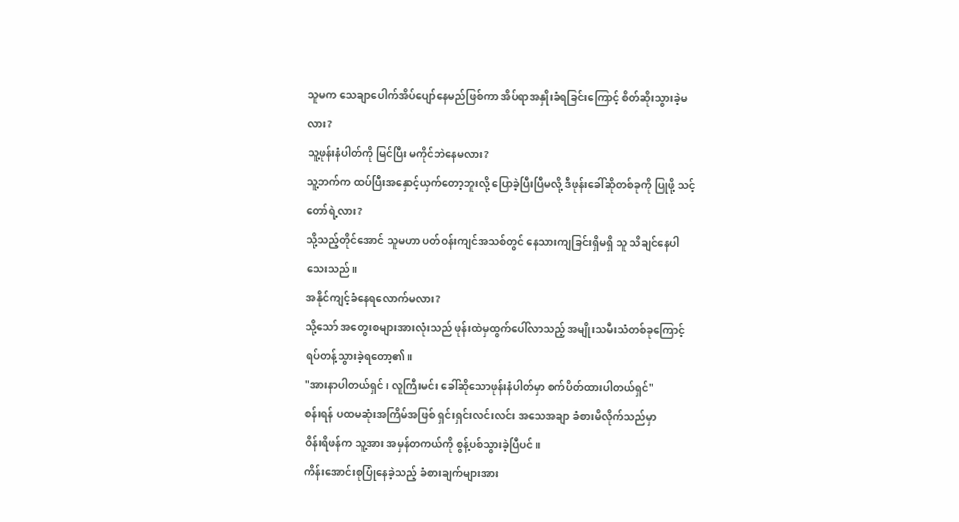သူမက သေချာပေါက်အိပ်ပျော်နေမည်ဖြစ်ကာ အိပ်ရာအနှိုးခံရခြင်းကြောင့် စိတ်ဆိုးသွားခဲ့မလား?
သူ့ဖုန်းနံပါတ်ကို မြင်ပြီး မကိုင်ဘဲနေမလား?
သူ့ဘက်က ထပ်ပြီးအနှောင့်ယှက်တော့ဘူးလို့ ပြောခဲ့ပြီးပြီမလို့ ဒီဖုန်းခေါ်ဆိုတစ်ခုကို ပြုဖို့ သင့်တော်ရဲ့လား?
သို့သည့်တိုင်အောင် သူမဟာ ပတ်ဝန်းကျင်အသစ်တွင် နေသားကျခြင်းရှိမရှိ သူ သိချင်နေပါသေးသည်။
အနိုင်ကျင့်ခံနေရလောက်မလား?
သို့သော် အတွေးစများအားလုံးသည် ဖုန်းထဲမှထွက်ပေါ်လာသည့် အမျိုးသမီးသံတစ်ခုကြောင့် ရပ်တန့်သွားခဲ့ရတော့၏။
"အားနာပါတယ်ရှင် ၊ လူကြီးမင်း ခေါ်ဆိုသောဖုန်းနံပါတ်မှာ စက်ပိတ်ထားပါတယ်ရှင်"
စန်းရန် ပထမဆုံးအကြိမ်အဖြစ် ရှင်းရှင်းလင်းလင်း အသေအချာ ခံစားမိလိုက်သည်မှာ
ဝိန်းရိဖန်က သူ့အား အမှန်တကယ်ကို စွန့်ပစ်သွားခဲ့ပြီပင်။
ကိန်းအောင်းစုပြုံနေခဲ့သည့် ခံစားချက်များအား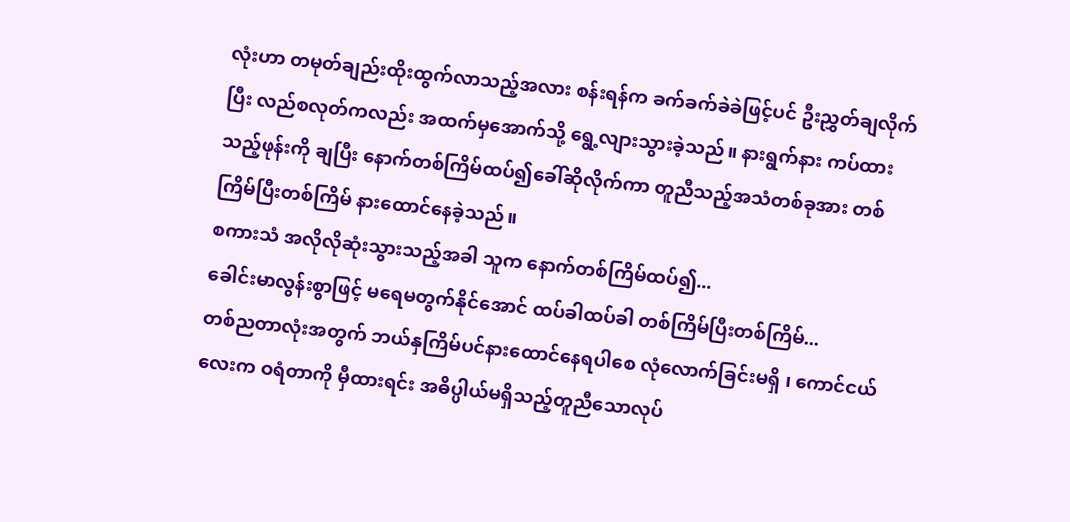လုံးဟာ တမုတ်ချည်းထိုးထွက်လာသည့်အလား စန်းရန်က ခက်ခက်ခဲခဲဖြင့်ပင် ဦးညွှတ်ချလိုက်ပြီး လည်စလုတ်ကလည်း အထက်မှအောက်သို့ ရွေ့လျားသွားခဲ့သည်။ နားရွက်နား ကပ်ထားသည့်ဖုန်းကို ချပြီး နောက်တစ်ကြိမ်ထပ်၍ခေါ်ဆိုလိုက်ကာ တူညီသည့်အသံတစ်ခုအား တစ်ကြိမ်ပြီးတစ်ကြိမ် နားထောင်နေခဲ့သည်။
စကားသံ အလိုလိုဆုံးသွားသည့်အခါ သူက နောက်တစ်ကြိမ်ထပ်၍...
ခေါင်းမာလွန်းစွာဖြင့် မရေမတွက်နိုင်အောင် ထပ်ခါထပ်ခါ တစ်ကြိမ်ပြီးတစ်ကြိမ်...
တစ်ညတာလုံးအတွက် ဘယ်နှကြိမ်ပင်နားထောင်နေရပါစေ လုံလောက်ခြင်းမရှိ ၊ ကောင်ငယ်လေးက ဝရံတာကို မှီထားရင်း အဓိပ္ပါယ်မရှိသည့်တူညီသောလုပ်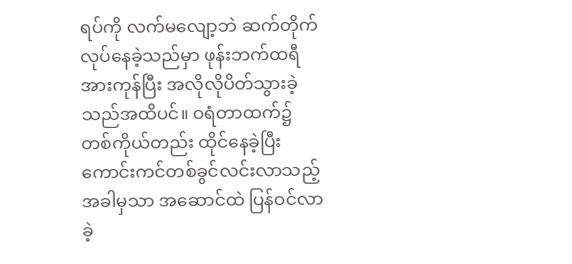ရပ်ကို လက်မလျော့ဘဲ ဆက်တိုက်လုပ်နေခဲ့သည်မှာ ဖုန်းဘက်ထရီအားကုန်ပြီး အလိုလိုပိတ်သွားခဲ့သည်အထိပင်။ ဝရံတာထက်၌ တစ်ကိုယ်တည်း ထိုင်နေခဲ့ပြီး ကောင်းကင်တစ်ခွင်လင်းလာသည့်အခါမှသာ အဆောင်ထဲ ပြန်ဝင်လာခဲ့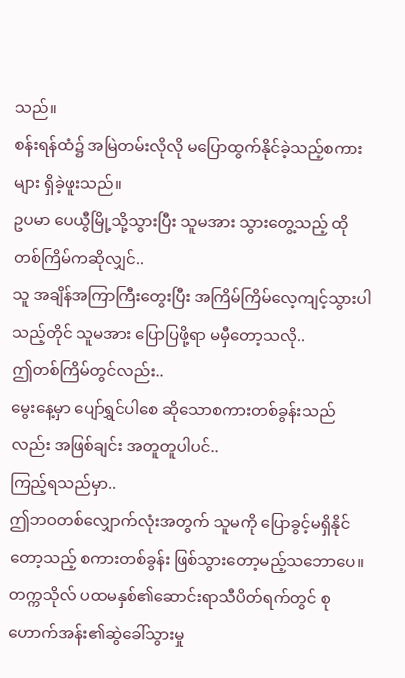သည်။
စန်းရန်ထံ၌ အမြဲတမ်းလိုလို မပြောထွက်နိုင်ခဲ့သည့်စကားများ ရှိခဲ့ဖူးသည်။
ဥပမာ ပေယွီမြို့သို့သွားပြီး သူမအား သွားတွေ့သည့် ထိုတစ်ကြိမ်ကဆိုလျှင်..
သူ အချိန်အကြာကြီးတွေးပြီး အကြိမ်ကြိမ်လေ့ကျင့်သွားပါသည့်တိုင် သူမအား ပြောပြဖို့ရာ မမှီတော့သလို..
ဤတစ်ကြိမ်တွင်လည်း..
မွေးနေ့မှာ ပျော်ရွှင်ပါစေ ဆိုသောစကားတစ်ခွန်းသည်လည်း အဖြစ်ချင်း အတူတူပါပင်..
ကြည့်ရသည်မှာ..
ဤဘဝတစ်လျှောက်လုံးအတွက် သူမကို ပြောခွင့်မရှိနိုင်တော့သည့် စကားတစ်ခွန်း ဖြစ်သွားတော့မည့်သဘောပေ။
တက္ကသိုလ် ပထမနှစ်၏ဆောင်းရာသီပိတ်ရက်တွင် စုဟောက်အန်း၏ဆွဲခေါ်သွားမှု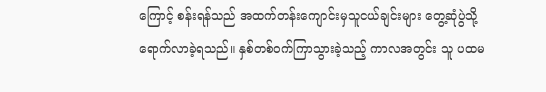ကြောင့် စန်းရန်သည် အထက်တန်းကျောင်းမှသူငယ်ချင်းများ တွေ့ဆုံပွဲသို့ ရောက်လာခဲ့ရသည်။ နှစ်တစ်ဝက်ကြာသွားခဲ့သည့် ကာလအတွင်း သူ ပထမ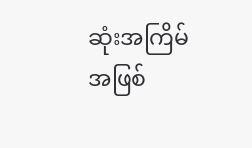ဆုံးအကြိမ်အဖြစ်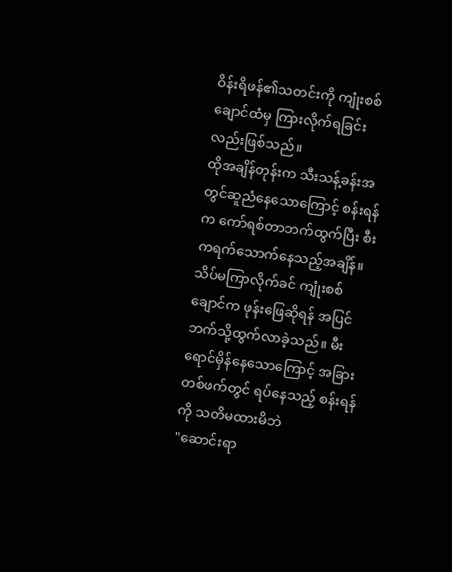ဝိန်းရိဖန်၏သတင်းကို ကျုံးစစ်ချောင်ထံမှ ကြားလိုက်ရခြင်းလည်းဖြစ်သည်။
ထိုအချိန်တုန်းက သီးသန့်ခန်းအတွင်ဆူညံနေသောကြောင့် စန်းရန်က ကော်ရစ်တာဘက်ထွက်ပြီး စီးကရက်သောက်နေသည့်အချိန်။
သိပ်မကြာလိုက်ခင် ကျုံးစစ်ချောင်က ဖုန်းဖြေဆိုရန် အပြင်ဘက်သို့ထွက်လာခဲ့သည်။ မီးရောင်မှိန်နေသောကြောင့် အခြားတစ်ဖက်တွင် ရပ်နေသည့် စန်းရန်ကို သတိမထားမိဘဲ
"ဆောင်းရာ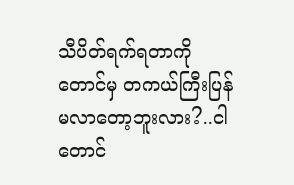သီပိတ်ရက်ရတာကိုတောင်မှ တကယ်ကြီးပြန်မလာတော့ဘူးလား?..ငါတောင်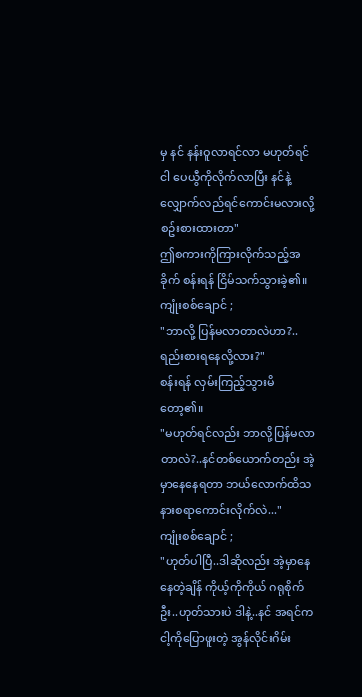မှ နင် နန်းဝူလာရင်လာ မဟုတ်ရင် ငါ ပေယွီကိုလိုက်လာပြီး နင်နဲ့လျှောက်လည်ရင်ကောင်းမလားလို့ စဥ်းစားထားတာ"
ဤစကားကိုကြားလိုက်သည့်အခိုက် စန်းရန် ငြိမ်သက်သွားခဲ့၏။
ကျုံးစစ်ချောင် ;
"ဘာလို့ ပြန်မလာတာလဲဟာ?..ရည်းစားရနေလို့လား?"
စန်းရန် လှမ်းကြည့်သွားမိတော့၏။
"မဟုတ်ရင်လည်း ဘာလို့ပြန်မလာတာလဲ?..နင်တစ်ယောက်တည်း အဲ့မှာနေနေရတာ ဘယ်လောက်ထိသနားစရာကောင်းလိုက်လဲ..."
ကျုံးစစ်ချောင် ;
"ဟုတ်ပါပြီ..ဒါဆိုလည်း အဲ့မှာနေနေတဲ့ချိန် ကိုယ့်ကိုကိုယ် ဂရုစိုက်ဦး..ဟုတ်သားပဲ ဒါနဲ့..နင် အရင်က ငါ့ကိုပြောဖူးတဲ့ အွန်လိုင်းဂိမ်း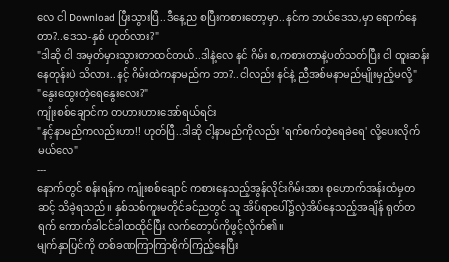လေ ငါ Download ပြီးသွားပြီ..ဒီနေ့ည စပြီးကစားတော့မှာ..နင်က ဘယ်ဒေသ,မှာ ရောက်နေတာ?..ဒေသ-နှစ် ဟုတ်လား?"
"ဒါဆို ငါ အမှတ်မှားသွားတာထင်တယ်..ဒါနဲ့လေ နင် ဂိမ်း စ,ကစားတာနဲ့ပတ်သတ်ပြီး ငါ ထူးဆန်းနေတုန်းပဲ သိလား..နင့် ဂိမ်းထဲကနာမည်က ဘာ?..ငါလည်း နင်နဲ့ ညီအစ်မနာမည်မျိုးမှည့်မလို့"
"နွေးထွေးတဲ့ရေနွေးလေး?"
ကျုံးစစ်ချောင်က တဟားဟားအော်ရယ်ရင်း
"နင့်နာမည်ကလည်းဟာ!! ဟုတ်ပြီ..ဒါဆို ငါ့နာမည်ကိုလည်း 'ရက်စက်တဲ့ရေခဲရေ' လို့ပေးလိုက်မယ်လေ"
---
နောက်တွင် စန်းရန်က ကျုံးစစ်ချောင် ကစားနေသည့်အွန်လိုင်းဂိမ်းအား စုဟောက်အန်းထံမှတဆင့် သိခဲ့ရသည်။ နှစ်သစ်ကူးမတိုင်ခင်ညတွင် သူ အိပ်ရာပေါ်၌လှဲအိပ်နေသည့်အချိန် ရုတ်တရက် ကောက်ခါငင်ခါထထိုင်ပြီး လက်တော့ပ်ကိုဖွင့်လိုက်၏။
မျက်နှာပြင်ကို တစ်ခဏကြာကြာစိုက်ကြည့်နေပြီး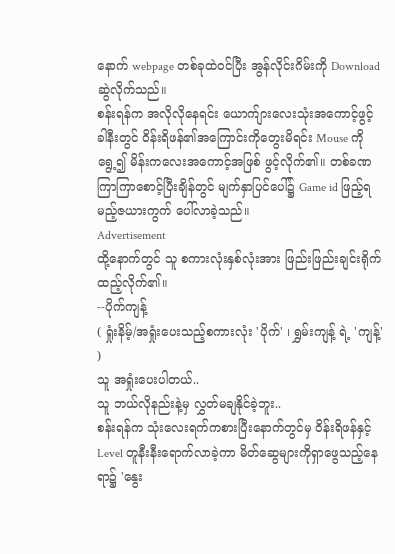နောက် webpage တစ်ခုထဲဝင်ပြီး အွန်လိုင်းဂိမ်းကို Download ဆွဲလိုက်သည်။
စန်းရန်က အလိုလိုနေရင်း ယောက်ျားလေးသုံးအကောင့်ဖွင့်ခါနီးတွင် ဝိန်းရိဖန်၏အကြောင်းကိုတွေးမိရင်း Mouse ကိုရွေ့၍ မိန်းကလေးအကောင့်အဖြစ် ဖွင့်လိုက်၏။ တစ်ခဏကြာကြာစောင့်ပြီးချိန်တွင် မျက်နှာပြင်ပေါ်၌ Game id ဖြည့်ရမည့်ဇယားကွက် ပေါ်လာခဲ့သည်။
Advertisement
ထို့နောက်တွင် သူ စကားလုံးနှစ်လုံးအား ဖြည်းဖြည်းချင်းရိုက်ထည့်လိုက်၏။
--ပိုက်ကျန့်
( ရှုံးနိမ့်/အရှုံးပေးသည့်စကားလုံး 'ပိုက်' ၊ ရွှမ်းကျန့် ရဲ့ 'ကျန့်' )
သူ အရှုံးပေးပါတယ်..
သူ ဘယ်လိုနည်းနဲ့မှ လွှတ်မချနိုင်ခဲ့ဘူး..
စန်းရန်က သုံးလေးရက်ကစားပြီးနောက်တွင်မှ ဝိန်းရိဖန်နှင့် Level တူနီးနီးရောက်လာခဲ့ကာ မိတ်ဆွေများကိုရှာဖွေသည့်နေရာ၌ 'နွေး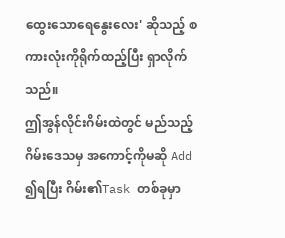ထွေးသောရေနွေးလေး' ဆိုသည့် စကားလုံးကိုရိုက်ထည့်ပြီး ရှာလိုက်သည်။
ဤအွန်လိုင်းဂိမ်းထဲတွင် မည်သည့် ဂိမ်းဒေသမှ အကောင့်ကိုမဆို Add ၍ရပြီး ဂိမ်း၏Task တစ်ခုမှာ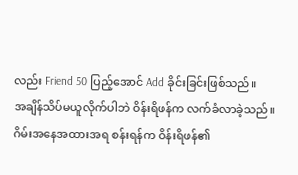လည်း Friend 50 ပြည့်အောင် Add ခိုင်းခြင်းဖြစ်သည်။
အချိန်သိပ်မယူလိုက်ပါဘဲ ဝိန်းရိဖန်က လက်ခံလာခဲ့သည်။
ဂိမ်းအနေအထားအရ စန်းရန်က ဝိန်းရိဖန်၏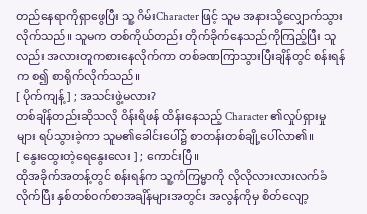တည်နေရာကိုရှာဖွေပြီး သူ့ ဂိမ်းCharacter ဖြင့် သူမ အနားသို့လျှောက်သွားလိုက်သည်။ သူမက တစ်ကိုယ်တည်း တိုက်ခိုက်နေသည်ကိုကြည့်ပြီး သူလည်း အလားတူကစားနေလိုက်ကာ တစ်ခဏကြာသွားပြီးချိန်တွင် စန်းရန်က စ၍ စာရိုက်လိုက်သည်။
[ ပိုက်ကျန့် ] ; အသင်းဖွဲ့မလား?
တစ်ချိန်တည်းဆိုသလို ဝိန်းရိဖန် ထိန်းနေသည့် Character ၏လှုပ်ရှားမှုများ ရပ်သွားခဲ့ကာ သူမ၏ခေါင်းပေါ်၌ စာတန်းတစ်ချို့ပေါ်လာ၏။
[ နွေးထွေးတဲ့ရေနွေးလေး ] ; ကောင်းပြီ။
ထိုအခိုက်အတန့်တွင် စန်းရန်က သူ့ကံကြမ္မာကို လိုလိုလားလားလက်ခံလိုက်ပြီး နှစ်တစ်ဝက်စာအချိန်များအတွင်း အလွန်ကိုမှ စိတ်လျော့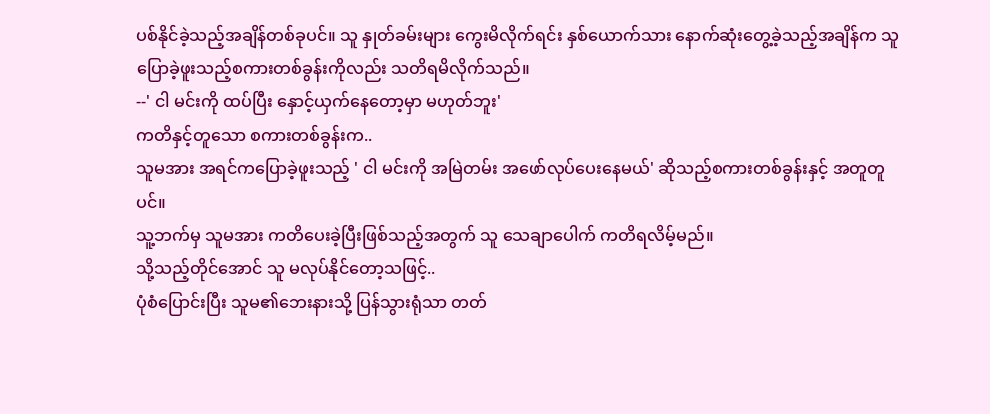ပစ်နိုင်ခဲ့သည့်အချိန်တစ်ခုပင်။ သူ နှုတ်ခမ်းများ ကွေးမိလိုက်ရင်း နှစ်ယောက်သား နောက်ဆုံးတွေ့ခဲ့သည့်အချိန်က သူ ပြောခဲ့ဖူးသည့်စကားတစ်ခွန်းကိုလည်း သတိရမိလိုက်သည်။
--' ငါ မင်းကို ထပ်ပြီး နှောင့်ယှက်နေတော့မှာ မဟုတ်ဘူး'
ကတိနှင့်တူသော စကားတစ်ခွန်းက..
သူမအား အရင်ကပြောခဲ့ဖူးသည့် ' ငါ မင်းကို အမြဲတမ်း အဖော်လုပ်ပေးနေမယ်' ဆိုသည့်စကားတစ်ခွန်းနှင့် အတူတူပင်။
သူ့ဘက်မှ သူမအား ကတိပေးခဲ့ပြီးဖြစ်သည့်အတွက် သူ သေချာပေါက် ကတိရလိမ့်မည်။
သို့သည့်တိုင်အောင် သူ မလုပ်နိုင်တော့သဖြင့်..
ပုံစံပြောင်းပြီး သူမ၏ဘေးနားသို့ ပြန်သွားရုံသာ တတ်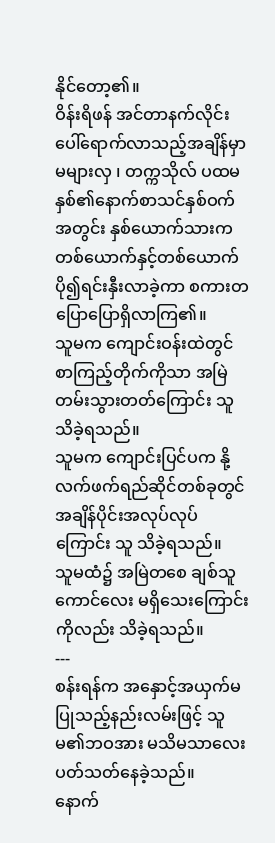နိုင်တော့၏။
ဝိန်းရိဖန် အင်တာနက်လိုင်းပေါ်ရောက်လာသည့်အချိန်မှာ မများလှ ၊ တက္ကသိုလ် ပထမနှစ်၏နောက်စာသင်နှစ်ဝက်အတွင်း နှစ်ယောက်သားက တစ်ယောက်နှင့်တစ်ယောက် ပို၍ရင်းနှီးလာခဲ့ကာ စကားတပြောပြောရှိလာကြ၏။
သူမက ကျောင်းဝန်းထဲတွင် စာကြည့်တိုက်ကိုသာ အမြဲတမ်းသွားတတ်ကြောင်း သူ သိခဲ့ရသည်။
သူမက ကျောင်းပြင်ပက နို့လက်ဖက်ရည်ဆိုင်တစ်ခုတွင် အချိန်ပိုင်းအလုပ်လုပ်ကြောင်း သူ သိခဲ့ရသည်။
သူမထံ၌ အမြဲတစေ ချစ်သူကောင်လေး မရှိသေးကြောင်းကိုလည်း သိခဲ့ရသည်။
---
စန်းရန်က အနှောင့်အယှက်မပြုသည့်နည်းလမ်းဖြင့် သူမ၏ဘဝအား မသိမသာလေး ပတ်သတ်နေခဲ့သည်။
နောက်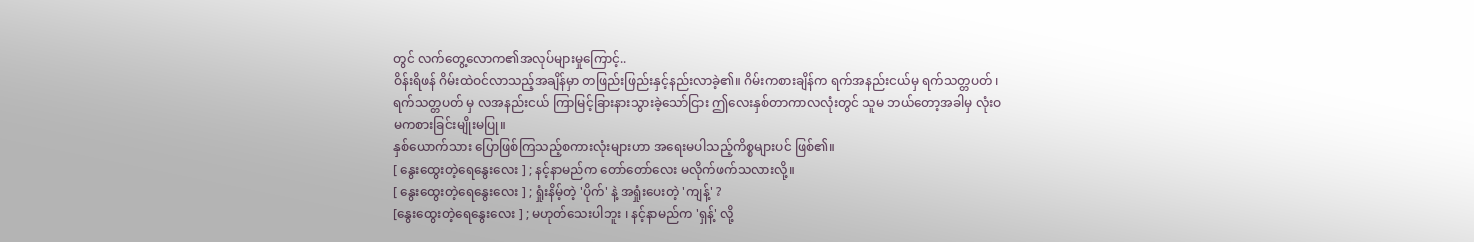တွင် လက်တွေ့လောက၏အလုပ်များမှုကြောင့်..
ဝိန်းရိဖန် ဂိမ်းထဲဝင်လာသည့်အချိန်မှာ တဖြည်းဖြည်းနှင့်နည်းလာခဲ့၏။ ဂိမ်းကစားချိန်က ရက်အနည်းငယ်မှ ရက်သတ္တပတ် ၊ ရက်သတ္တပတ် မှ လအနည်းငယ် ကြာမြင့်ခြားနားသွားခဲ့သော်ငြား ဤလေးနှစ်တာကာလလုံးတွင် သူမ ဘယ်တော့အခါမှ လုံးဝမကစားခြင်းမျိုးမပြု။
နှစ်ယောက်သား ပြောဖြစ်ကြသည့်စကားလုံးများဟာ အရေးမပါသည့်ကိစ္စများပင် ဖြစ်၏။
[ နွေးထွေးတဲ့ရေနွေးလေး ] ; နင့်နာမည်က တော်တော်လေး မလိုက်ဖက်သလားလို့။
[ နွေးထွေးတဲ့ရေနွေးလေး ] ; ရှုံးနိမ့်တဲ့ 'ပိုက်' နဲ့ အရှုံးပေးတဲ့ 'ကျန့်' ?
[နွေးထွေးတဲ့ရေနွေးလေး ] ; မဟုတ်သေးပါဘူး ၊ နင့်နာမည်က 'ရှန့်' လို့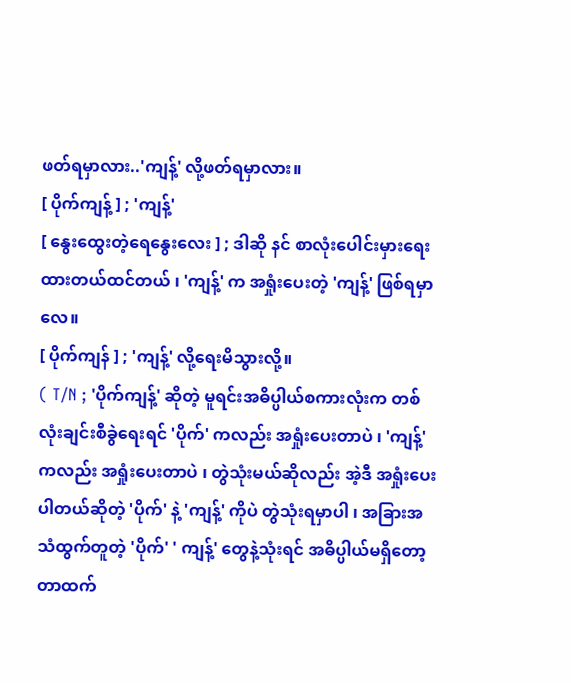ဖတ်ရမှာလား..'ကျန့်' လို့ဖတ်ရမှာလား။
[ ပိုက်ကျန့် ] ; 'ကျန့်'
[ နွေးထွေးတဲ့ရေနွေးလေး ] ; ဒါဆို နင် စာလုံးပေါင်းမှားရေးထားတယ်ထင်တယ် ၊ 'ကျန့်' က အရှုံးပေးတဲ့ 'ကျန့်' ဖြစ်ရမှာလေ။
[ ပိုက်ကျန် ] ; 'ကျန့်' လို့ရေးမိသွားလို့။
( T/N ; 'ပိုက်ကျန့်' ဆိုတဲ့ မူရင်းအဓိပ္ပါယ်စကားလုံးက တစ်လုံးချင်းစီခွဲရေးရင် 'ပိုက်' ကလည်း အရှုံးပေးတာပဲ ၊ 'ကျန့်' ကလည်း အရှုံးပေးတာပဲ ၊ တွဲသုံးမယ်ဆိုလည်း အဲ့ဒီ အရှုံးပေးပါတယ်ဆိုတဲ့ 'ပိုက်' နဲ့ 'ကျန့်' ကိုပဲ တွဲသုံးရမှာပါ ၊ အခြားအသံထွက်တူတဲ့ 'ပိုက်' ' ကျန့်' တွေနဲ့သုံးရင် အဓိပ္ပါယ်မရှိတော့တာထက်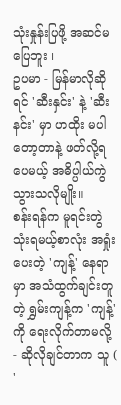သုံးနှုန်းပြဖို့ အဆင်မပြေဘူး ၊
ဥပမာ - မြန်မာလိုဆိုရင် 'ဆီးနှင်း' နဲ့ 'ဆီးနင်း' မှာ ဟထိုး မပါတော့တာနဲ့ ဖတ်လို့ရပေမယ့် အဓိပ္ပါယ်ကွဲသွားသလိုမျိုး။
စန်းရန်က မူရင်းတွဲသုံးရမယ့်စာလုံး အရှုံးပေးတဲ့ 'ကျန့်' နေရာမှာ အသံထွက်ချင်းတူတဲ့ ရွှမ်းကျန့်က 'ကျန့်' ကို ရေးလိုက်တာမလို့ - ဆိုလိုချင်တာက သူ ( '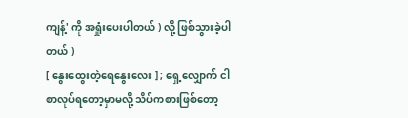ကျန့်' ကို အရှုံးပေးပါတယ် ) လို့ ဖြစ်သွားခဲ့ပါတယ် )
[ နွေးထွေးတဲ့ရေနွေးလေး ] ; ရှေ့လျှောက် ငါ စာလုပ်ရတော့မှာမလို့ သိပ်ကစားဖြစ်တော့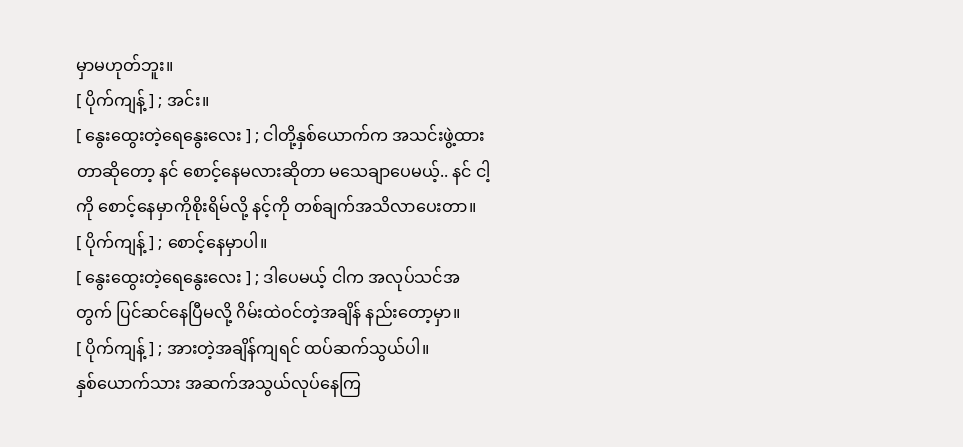မှာမဟုတ်ဘူး။
[ ပိုက်ကျန့် ] ; အင်း။
[ နွေးထွေးတဲ့ရေနွေးလေး ] ; ငါတို့နှစ်ယောက်က အသင်းဖွဲ့ထားတာဆိုတော့ နင် စောင့်နေမလားဆိုတာ မသေချာပေမယ့်.. နင် ငါ့ကို စောင့်နေမှာကိုစိုးရိမ်လို့ နင့်ကို တစ်ချက်အသိလာပေးတာ။
[ ပိုက်ကျန့် ] ; စောင့်နေမှာပါ။
[ နွေးထွေးတဲ့ရေနွေးလေး ] ; ဒါပေမယ့် ငါက အလုပ်သင်အတွက် ပြင်ဆင်နေပြီမလို့ ဂိမ်းထဲဝင်တဲ့အချိန် နည်းတော့မှာ။
[ ပိုက်ကျန့် ] ; အားတဲ့အချိန်ကျရင် ထပ်ဆက်သွယ်ပါ။
နှစ်ယောက်သား အဆက်အသွယ်လုပ်နေကြ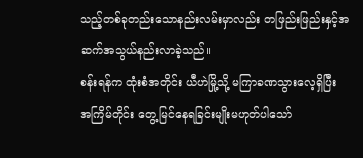သည့်တစ်ခုတည်းသောနည်းလမ်းမှာလည်း တဖြည်းဖြည်းနှင့်အဆက်အသွယ်နည်းလာခဲ့သည်။
စန်းရန်က ထုံးစံအတိုင်း ယီဟဲမြို့သို့ မကြာခဏသွားလေ့ရှိပြီး အကြိမ်တိုင်း တွေ့မြင်နေရခြင်းမျိုးမဟုတ်ပါသော်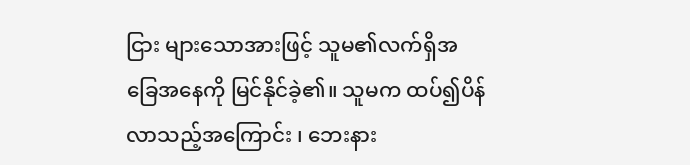ငြား များသောအားဖြင့် သူမ၏လက်ရှိအခြေအနေကို မြင်နိုင်ခဲ့၏။ သူမက ထပ်၍ပိန်လာသည့်အကြောင်း ၊ ဘေးနား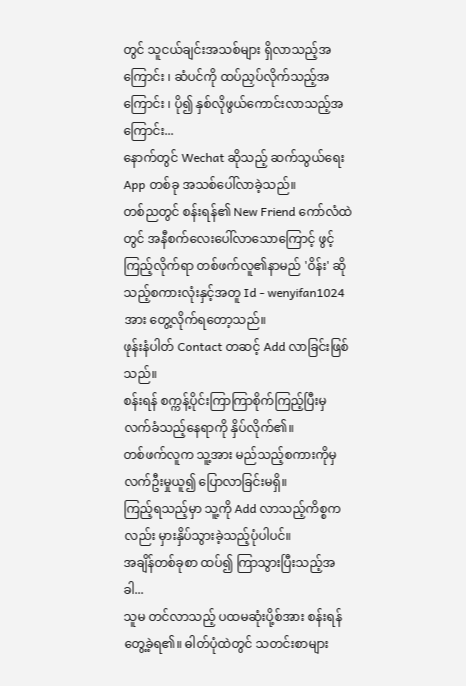တွင် သူငယ်ချင်းအသစ်များ ရှိလာသည့်အကြောင်း ၊ ဆံပင်ကို ထပ်ညှပ်လိုက်သည့်အကြောင်း ၊ ပို၍ နှစ်လိုဖွယ်ကောင်းလာသည့်အကြောင်း...
နောက်တွင် Wechat ဆိုသည့် ဆက်သွယ်ရေး App တစ်ခု အသစ်ပေါ်လာခဲ့သည်။
တစ်ညတွင် စန်းရန်၏ New Friend ကော်လံထဲတွင် အနီစက်လေးပေါ်လာသောကြောင့် ဖွင့်ကြည့်လိုက်ရာ တစ်ဖက်လူ၏နာမည် 'ဝိန်း' ဆိုသည့်စကားလုံးနှင့်အတူ Id - wenyifan1024 အား တွေ့လိုက်ရတော့သည်။
ဖုန်းနံပါတ် Contact တဆင့် Add လာခြင်းဖြစ်သည်။
စန်းရန် စက္ကန့်ပိုင်းကြာကြာစိုက်ကြည့်ပြီးမှ လက်ခံသည့်နေရာကို နှိပ်လိုက်၏။
တစ်ဖက်လူက သူ့အား မည်သည့်စကားကိုမှ လက်ဦးမှုယူ၍ ပြောလာခြင်းမရှိ။
ကြည့်ရသည့်မှာ သူ့ကို Add လာသည့်ကိစ္စကလည်း မှားနှိပ်သွားခဲ့သည့်ပုံပါပင်။
အချိန်တစ်ခုစာ ထပ်၍ ကြာသွားပြီးသည့်အခါ...
သူမ တင်လာသည့် ပထမဆုံးပို့စ်အား စန်းရန် တွေ့ခဲ့ရ၏။ ဓါတ်ပုံထဲတွင် သတင်းစာများ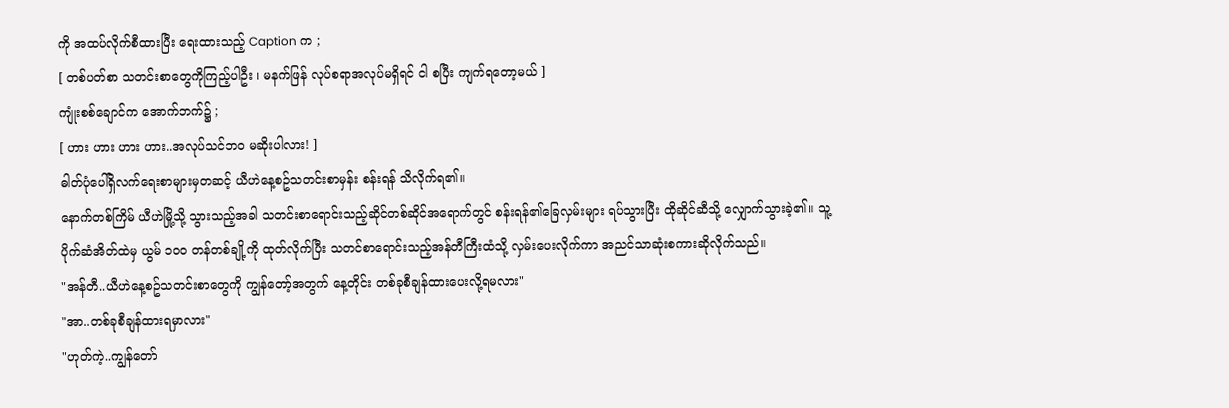ကို အထပ်လိုက်စီထားပြီး ရေးထားသည့် Caption က ;
[ တစ်ပတ်စာ သတင်းစာတွေကိုကြည့်ပါဦး ၊ မနက်ဖြန် လုပ်စရာအလုပ်မရှိရင် ငါ စပြီး ကျက်ရတော့မယ် ]
ကျုံးစစ်ချောင်က အောက်ဘက်၌ ;
[ ဟား ဟား ဟား ဟား..အလုပ်သင်ဘဝ မဆိုးပါလား! ]
ဓါတ်ပုံပေါ်ရှိလက်ရေးစာများမှတဆင့် ယီဟဲနေ့စဥ်သတင်းစာမှန်း စန်းရန် သိလိုက်ရ၏။
နောက်တစ်ကြိမ် ယီဟဲမြို့သို့ သွားသည့်အခါ သတင်းစာရောင်းသည့်ဆိုင်တစ်ဆိုင်အရောက်တွင် စန်းရန်၏ခြေလှမ်းများ ရပ်သွားပြီး ထိုဆိုင်ဆီသို့ လျှောက်သွားခဲ့၏။ သူ့ပိုက်ဆံအိတ်ထဲမှ ယွမ် ၁၀၀ တန်တစ်ချို့ကို ထုတ်လိုက်ပြီး သတင်စာရောင်းသည့်အန်တီကြီးထံသို့ လှမ်းပေးလိုက်ကာ အညင်သာဆုံးစကားဆိုလိုက်သည်။
"အန်တီ..ယီဟဲနေ့စဥ်သတင်းစာတွေကို ကျွန်တော့်အတွက် နေ့တိုင်း တစ်ခုစီချန်ထားပေးလို့ရမလား"
"အာ..တစ်ခုစီချန်ထားရမှာလား"
"ဟုတ်ကဲ့..ကျွန်တော်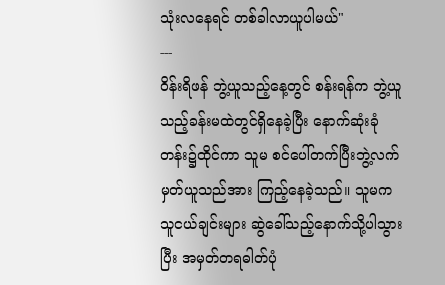သုံးလနေရင် တစ်ခါလာယူပါမယ်"
---
ဝိန်းရိဖန် ဘွဲ့ယူသည့်နေ့တွင် စန်းရန်က ဘွဲ့ယူသည့်ခန်းမထဲတွင်ရှိနေခဲ့ပြီး နောက်ဆုံးခုံတန်း၌ထိုင်ကာ သူမ စင်ပေါ်တက်ပြီးဘွဲ့လက်မှတ်ယူသည်အား ကြည့်နေခဲ့သည်။ သူမက သူငယ်ချင်းများ ဆွဲခေါ်သည့်နောက်သို့ပါသွားပြီး အမှတ်တရဓါတ်ပုံ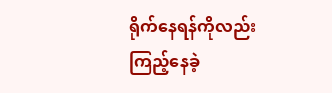ရိုက်နေရန်ကိုလည်း ကြည့်နေခဲ့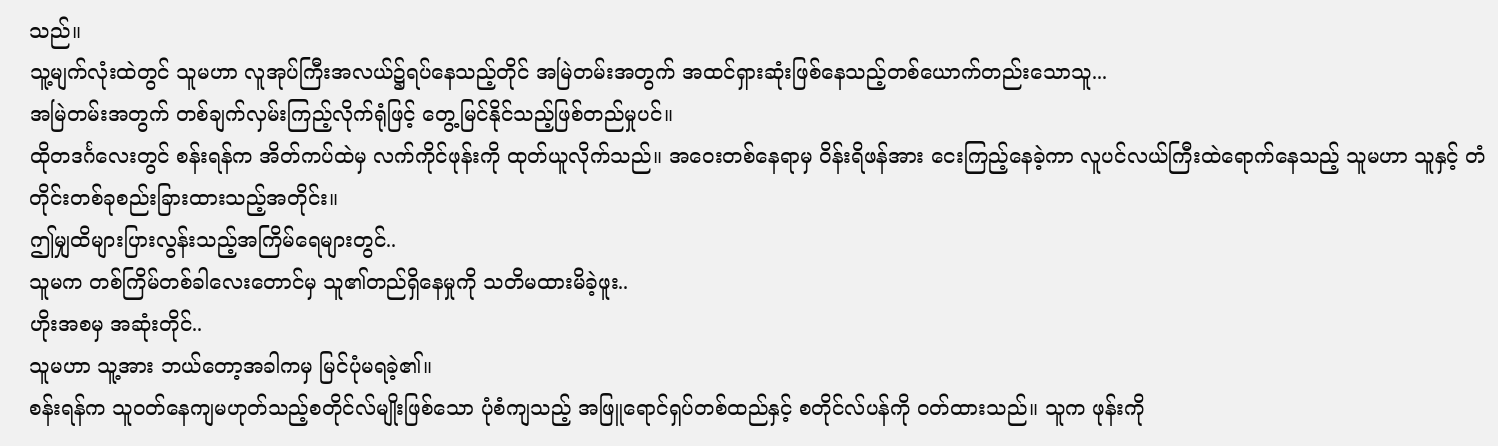သည်။
သူ့မျက်လုံးထဲတွင် သူမဟာ လူအုပ်ကြီးအလယ်၌ရပ်နေသည့်တိုင် အမြဲတမ်းအတွက် အထင်ရှားဆုံးဖြစ်နေသည့်တစ်ယောက်တည်းသောသူ...
အမြဲတမ်းအတွက် တစ်ချက်လှမ်းကြည့်လိုက်ရုံဖြင့် တွေ့မြင်နိုင်သည့်ဖြစ်တည်မှုပင်။
ထိုတဒင်္ဂလေးတွင် စန်းရန်က အိတ်ကပ်ထဲမှ လက်ကိုင်ဖုန်းကို ထုတ်ယူလိုက်သည်။ အဝေးတစ်နေရာမှ ဝိန်းရိဖန်အား ငေးကြည့်နေခဲ့ကာ လူပင်လယ်ကြီးထဲရောက်နေသည့် သူမဟာ သူနှင့် တံတိုင်းတစ်ခုစည်းခြားထားသည့်အတိုင်း။
ဤမျှထိများပြားလွန်းသည့်အကြိမ်ရေများတွင်..
သူမက တစ်ကြိမ်တစ်ခါလေးတောင်မှ သူ၏တည်ရှိနေမှုကို သတိမထားမိခဲ့ဖူး..
ဟိုးအစမှ အဆုံးတိုင်..
သူမဟာ သူ့အား ဘယ်တော့အခါကမှ မြင်ပုံမရခဲ့၏။
စန်းရန်က သူဝတ်နေကျမဟုတ်သည့်စတိုင်လ်မျိုးဖြစ်သော ပုံစံကျသည့် အဖြူရောင်ရှပ်တစ်ထည်နှင့် စတိုင်လ်ပန်ကို ဝတ်ထားသည်။ သူက ဖုန်းကို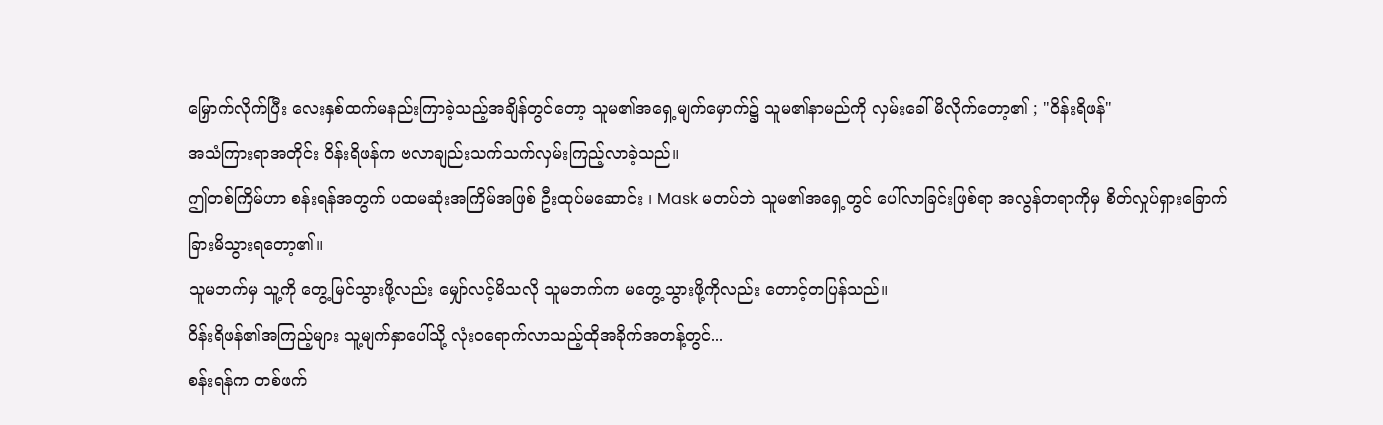မြှောက်လိုက်ပြီး လေးနှစ်ထက်မနည်းကြာခဲ့သည့်အချိန်တွင်တော့ သူမ၏အရှေ့မျက်မှောက်၌ သူမ၏နာမည်ကို လှမ်းခေါ်မိလိုက်တော့၏ ; "ဝိန်းရိဖန်"
အသံကြားရာအတိုင်း ဝိန်းရိဖန်က ဗလာချည်းသက်သက်လှမ်းကြည့်လာခဲ့သည်။
ဤတစ်ကြိမ်ဟာ စန်းရန်အတွက် ပထမဆုံးအကြိမ်အဖြစ် ဦးထုပ်မဆောင်း ၊ Mask မတပ်ဘဲ သူမ၏အရှေ့တွင် ပေါ်လာခြင်းဖြစ်ရာ အလွန်တရာကိုမှ စိတ်လှုပ်ရှားခြောက်ခြားမိသွားရတော့၏။
သူမဘက်မှ သူ့ကို တွေ့မြင်သွားဖို့လည်း မျှော်လင့်မိသလို သူမဘက်က မတွေ့သွားဖို့ကိုလည်း တောင့်တပြန်သည်။
ဝိန်းရိဖန်၏အကြည့်များ သူ့မျက်နှာပေါ်သို့ လုံးဝရောက်လာသည့်ထိုအခိုက်အတန့်တွင်...
စန်းရန်က တစ်ဖက်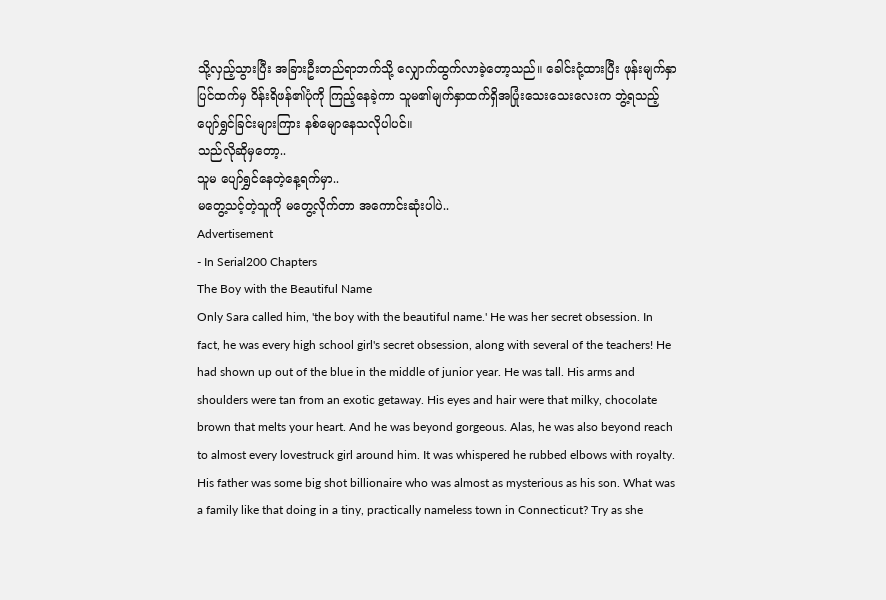သို့လှည့်သွားပြီး အခြားဦးတည်ရာဘက်သို့ လျှောက်ထွက်လာခဲ့တော့သည်။ ခေါင်းငုံ့ထားပြီး ဖုန်းမျက်နှာပြင်ထက်မှ ဝိန်းရိဖန်၏ပုံကို ကြည့်နေခဲ့ကာ သူမ၏မျက်နှာထက်ရှိအပြုံးသေးသေးလေးက ဘွဲ့ရသည့်ပျော်ရွှင်ခြင်းများကြား နစ်မျောနေသလိုပါပင်။
သည်လိုဆိုမှတော့..
သူမ ပျော်ရွှင်နေတဲ့နေ့ရက်မှာ..
မတွေ့သင့်တဲ့သူကို မတွေ့လိုက်တာ အကောင်းဆုံးပါပဲ..
Advertisement
- In Serial200 Chapters
The Boy with the Beautiful Name
Only Sara called him, 'the boy with the beautiful name.' He was her secret obsession. In fact, he was every high school girl's secret obsession, along with several of the teachers! He had shown up out of the blue in the middle of junior year. He was tall. His arms and shoulders were tan from an exotic getaway. His eyes and hair were that milky, chocolate brown that melts your heart. And he was beyond gorgeous. Alas, he was also beyond reach to almost every lovestruck girl around him. It was whispered he rubbed elbows with royalty. His father was some big shot billionaire who was almost as mysterious as his son. What was a family like that doing in a tiny, practically nameless town in Connecticut? Try as she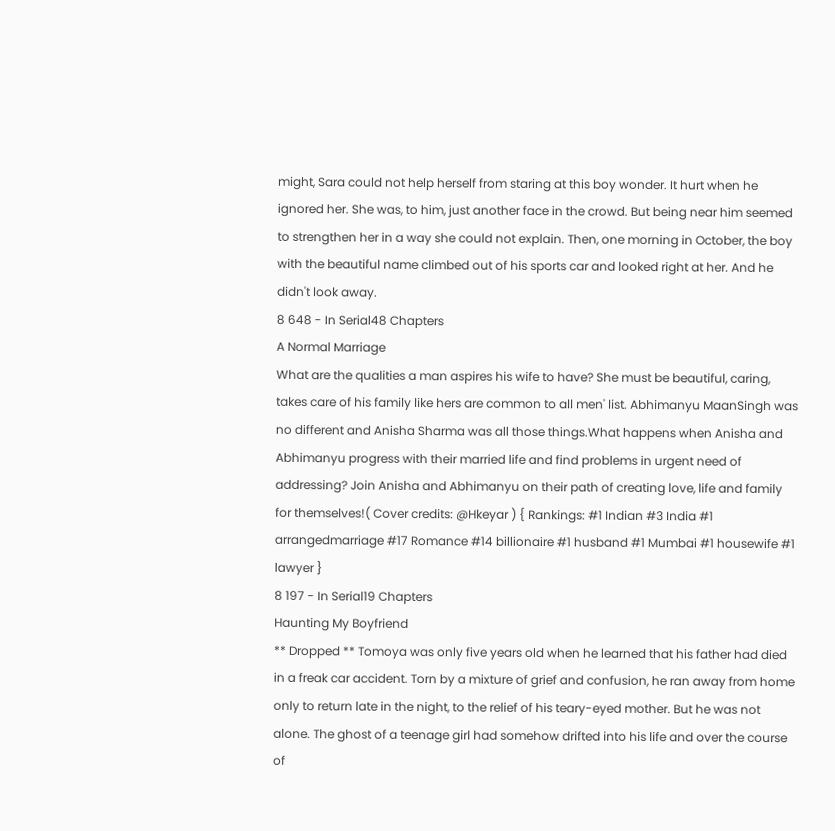might, Sara could not help herself from staring at this boy wonder. It hurt when he ignored her. She was, to him, just another face in the crowd. But being near him seemed to strengthen her in a way she could not explain. Then, one morning in October, the boy with the beautiful name climbed out of his sports car and looked right at her. And he didn't look away.
8 648 - In Serial48 Chapters
A Normal Marriage
What are the qualities a man aspires his wife to have? She must be beautiful, caring, takes care of his family like hers are common to all men' list. Abhimanyu MaanSingh was no different and Anisha Sharma was all those things.What happens when Anisha and Abhimanyu progress with their married life and find problems in urgent need of addressing? Join Anisha and Abhimanyu on their path of creating love, life and family for themselves!( Cover credits: @Hkeyar ) { Rankings: #1 Indian #3 India #1 arrangedmarriage #17 Romance #14 billionaire #1 husband #1 Mumbai #1 housewife #1 lawyer }
8 197 - In Serial19 Chapters
Haunting My Boyfriend
** Dropped ** Tomoya was only five years old when he learned that his father had died in a freak car accident. Torn by a mixture of grief and confusion, he ran away from home only to return late in the night, to the relief of his teary-eyed mother. But he was not alone. The ghost of a teenage girl had somehow drifted into his life and over the course of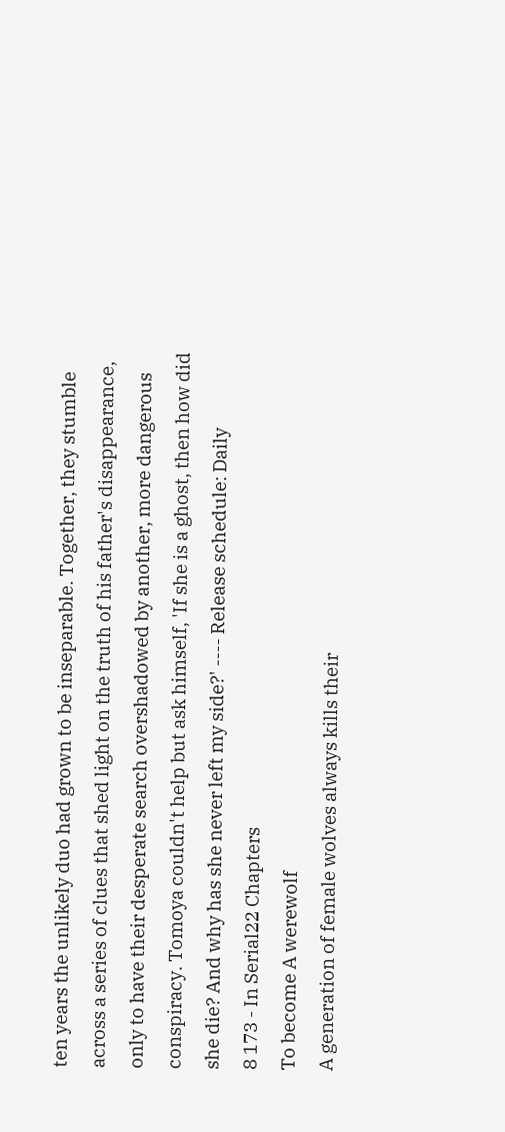ten years the unlikely duo had grown to be inseparable. Together, they stumble across a series of clues that shed light on the truth of his father's disappearance, only to have their desperate search overshadowed by another, more dangerous conspiracy. Tomoya couldn't help but ask himself, 'If she is a ghost, then how did she die? And why has she never left my side?' ---- Release schedule: Daily
8 173 - In Serial22 Chapters
To become A werewolf
A generation of female wolves always kills their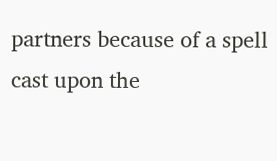partners because of a spell cast upon the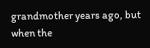grandmother years ago, but when the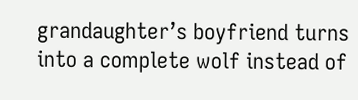grandaughter’s boyfriend turns into a complete wolf instead of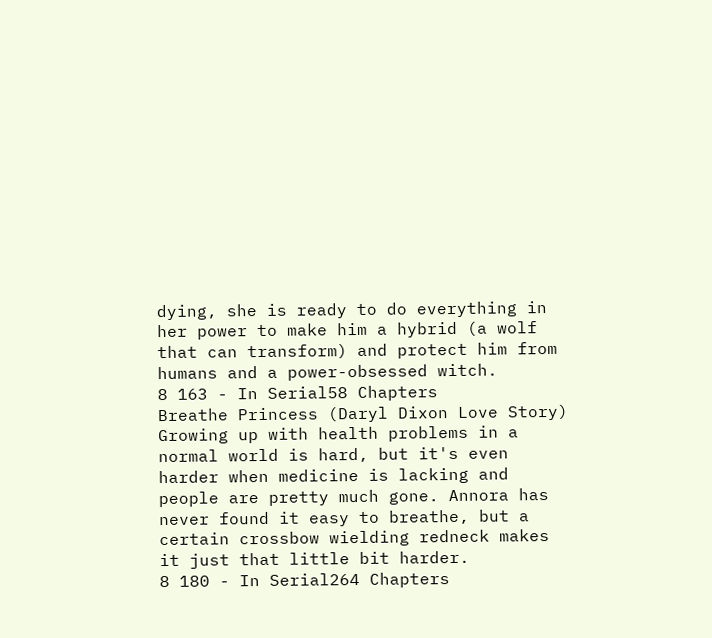dying, she is ready to do everything in her power to make him a hybrid (a wolf that can transform) and protect him from humans and a power-obsessed witch.
8 163 - In Serial58 Chapters
Breathe Princess (Daryl Dixon Love Story)
Growing up with health problems in a normal world is hard, but it's even harder when medicine is lacking and people are pretty much gone. Annora has never found it easy to breathe, but a certain crossbow wielding redneck makes it just that little bit harder.
8 180 - In Serial264 Chapters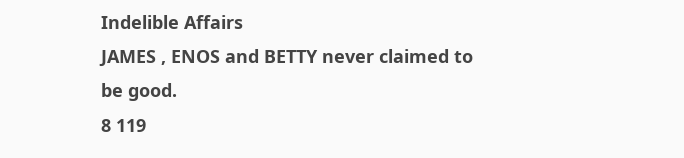Indelible Affairs
JAMES , ENOS and BETTY never claimed to be good.
8 119